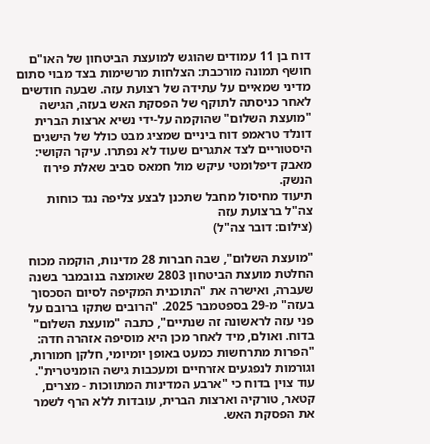דוח בן 11 עמודים שהוגש למועצת הביטחון של האו"ם חושף תמונה מורכבת: הצלחות מרשימות בצד מבוי סתום מדיני שמאיים על עתידה של רצועת עזה. שבעה חודשים לאחר כניסתה לתוקף של הפסקת האש בעזה, הגישה "מועצת השלום" שהוקמה על-ידי נשיא ארצות הברית דונלד טראמפ דוח ביניים שמציג מבט כולל של הישגים היסטוריים לצד אתגרים שעוד לא נפתרו. עיקר הקושי: מאבק דיפלומטי עיקש מול חמאס סביב שאלת פירוז הנשק.
תיעוד מחיסול מחבל שתכנן לבצע צליפה נגד כוחות צה"ל ברצועת עזה
(צילום: דובר צה"ל)

"מועצת השלום", שבה חברות 28 מדינות, הוקמה מכוח החלטת מועצת הביטחון 2803 שאומצה בנובמבר בשנה שעברה, ואישרה את "התוכנית המקיפה לסיום הסכסוך בעזה" מ-29 בספטמבר 2025. "הרובים שתקו ברובם על פני עזה לראשונה זה שנתיים", כתבה "מועצת השלום" בדוח. ואולם, מיד לאחר מכן היא מוסיפה אזהרה חדה: "הפרות מתרחשות כמעט באופן יומיומי, חלקן חמורות, וגורמות לנפגעים אזרחיים ומעכבות גישה הומניטרית".
עוד צוין בדוח כי "ארבע המדינות המתווכות - מצרים, קטאר, טורקיה וארצות הברית, עובדות ללא הרף לשמר את הפסקת האש.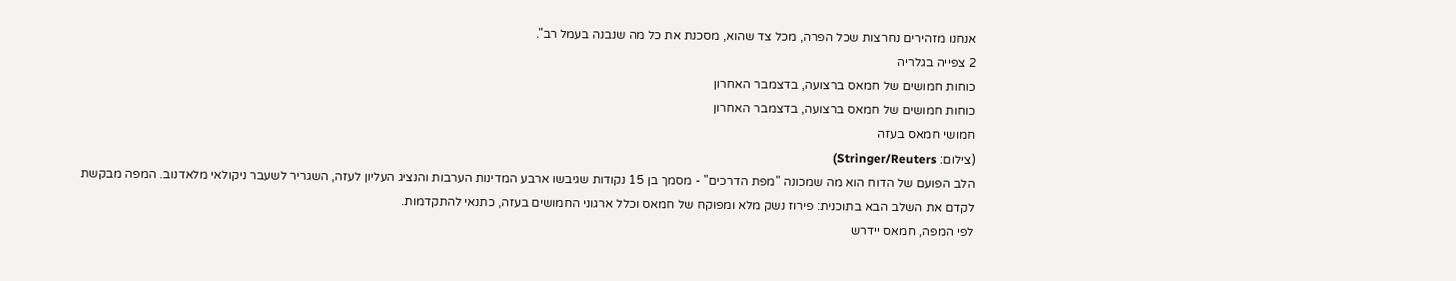אנחנו מזהירים נחרצות שכל הפרה, מכל צד שהוא, מסכנת את כל מה שנבנה בעמל רב".
2 צפייה בגלריה
כוחות חמושים של חמאס ברצועה, בדצמבר האחרון
כוחות חמושים של חמאס ברצועה, בדצמבר האחרון
חמושי חמאס בעזה
(צילום: Stringer/Reuters)
הלב הפועם של הדוח הוא מה שמכונה "מפת הדרכים" - מסמך בן 15 נקודות שגיבשו ארבע המדינות הערבות והנציג העליון לעזה, השגריר לשעבר ניקולאי מלאדנוב. המפה מבקשת לקדם את השלב הבא בתוכנית: פירוז נשק מלא ומפוקח של חמאס וכלל ארגוני החמושים בעזה, כתנאי להתקדמות.
לפי המפה, חמאס יידרש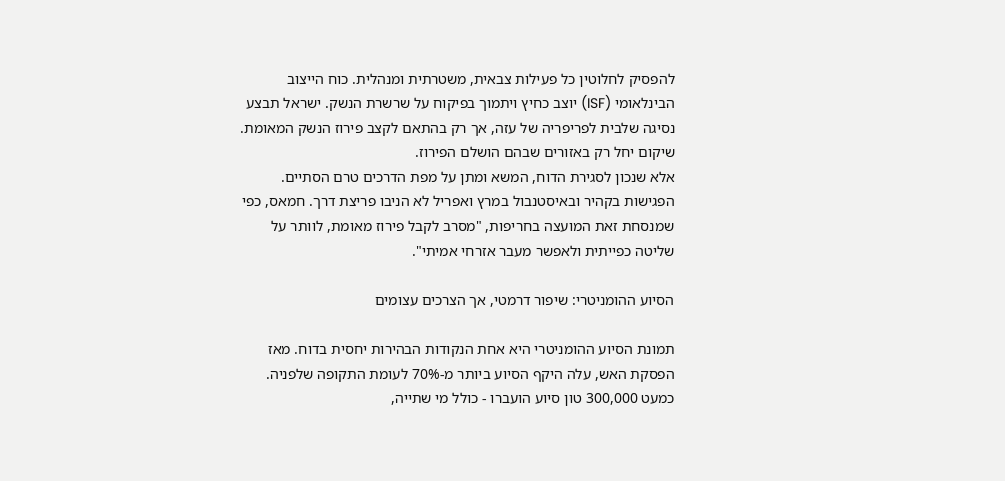להפסיק לחלוטין כל פעילות צבאית, משטרתית ומנהלית. כוח הייצוב הבינלאומי (ISF) יוצב כחיץ ויתמוך בפיקוח על שרשרת הנשק. ישראל תבצע נסיגה שלבית לפריפריה של עזה, אך רק בהתאם לקצב פירוז הנשק המאומת. שיקום יחל רק באזורים שבהם הושלם הפירוז.
אלא שנכון לסגירת הדוח, המשא ומתן על מפת הדרכים טרם הסתיים. הפגישות בקהיר ובאיסטנבול במרץ ואפריל לא הניבו פריצת דרך. חמאס, כפי שמנסחת זאת המועצה בחריפות, "מסרב לקבל פירוז מאומת, לוותר על שליטה כפייתית ולאפשר מעבר אזרחי אמיתי".

הסיוע ההומניטרי: שיפור דרמטי, אך הצרכים עצומים

תמונת הסיוע ההומניטרי היא אחת הנקודות הבהירות יחסית בדוח. מאז הפסקת האש, עלה היקף הסיוע ביותר מ-70% לעומת התקופה שלפניה. כמעט 300,000 טון סיוע הועברו - כולל מי שתייה,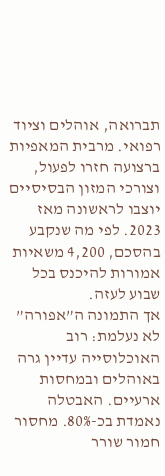תברואה, אוהלים וציוד רפואי. מרבית המאפיות ברצועה חזרו לפעול, וצורכי המזון הבסיסיים יוצבו לראשונה מאז 2023. לפי מה שנקבע בהסכם, 4,200 משאיות אמורות להיכנס בכל שבוע לעזה.
אך התמונה ה”אפורה” לא נעלמת: רוב האוכלוסייה עדיין גרה באוהלים ובמחסות ארעיים. האבטלה נאמדת בכ-80%. מחסור חמור שורר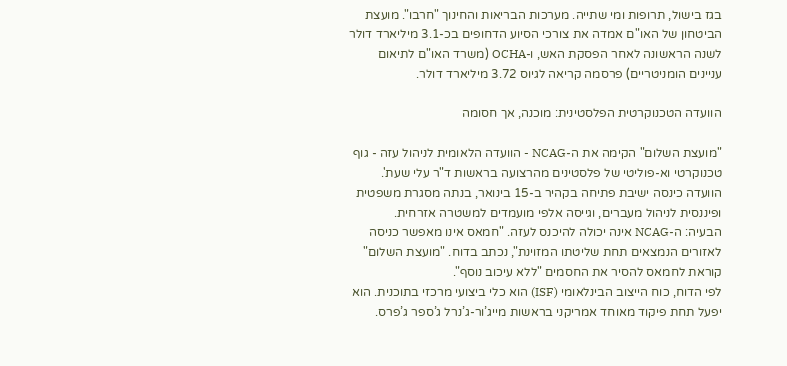בגז בישול, תרופות ומי שתייה. מערכות הבריאות והחינוך "חרבו". מועצת הביטחון של האו"ם אמדה את צורכי הסיוע הדחופים בכ-3.1 מיליארד דולר לשנה הראשונה לאחר הפסקת האש, ו-OCHA (משרד האו"ם לתיאום עניינים הומניטריים) פרסמה קריאה לגיוס 3.72 מיליארד דולר.

הוועדה הטכנוקרטית הפלסטינית: מוכנה, אך חסומה

"מועצת השלום" הקימה את ה-NCAG - הוועדה הלאומית לניהול עזה - גוף טכנוקרטי וא-פוליטי של פלסטינים מהרצועה בראשות ד"ר עלי שעת'. הוועדה כינסה ישיבת פתיחה בקהיר ב-15 בינואר, בנתה מסגרת משפטית ופיננסית לניהול מעברים, וגייסה אלפי מועמדים למשטרה אזרחית.
הבעיה: ה-NCAG אינה יכולה להיכנס לעזה. "חמאס אינו מאפשר כניסה לאזורים הנמצאים תחת שליטתו המזוינת", נכתב בדוח. "מועצת השלום" קוראת לחמאס להסיר את החסמים "ללא עיכוב נוסף".
לפי הדוח, כוח הייצוב הבינלאומי (ISF) הוא כלי ביצועי מרכזי בתוכנית. הוא יפעל תחת פיקוד מאוחד אמריקני בראשות מייג’ור-ג’נרל ג’ספר ג’פרס.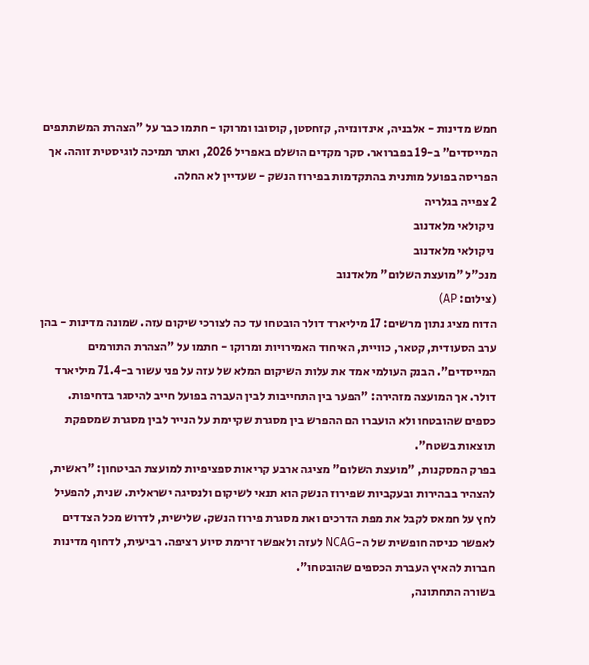חמש מדינות - אלבניה, אינדונזיה, קזחסטן, קוסובו ומרוקו - חתמו כבר על "הצהרת המשתתפים המייסדים” ב-19 בפברואר. סקר מקדים הושלם באפריל 2026, ואתר תמיכה לוגיסטית זוהה. אך הפריסה בפועל מותנית בהתקדמות בפירוז הנשק - שעדיין לא החלה.
2 צפייה בגלריה
 ניקולאי מלאדנוב
 ניקולאי מלאדנוב
מנכ"ל "מועצת השלום" מלאדנוב
(צילום: AP)
הדוח מציג נתון מרשים: 17 מיליארד דולר הובטחו עד כה לצורכי שיקום עזה. שמונה מדינות - בהן ערב הסעודית, קטאר, כוויית, האיחוד האמירויות ומרוקו - חתמו על "הצהרת התורמים המייסדים". הבנק העולמי אמד את עלות השיקום המלא של עזה על פני עשור ב-71.4 מיליארד דולר. אך המועצה מזהירה: "הפער בין התחייבות לבין העברה בפועל חייב להיסגר בדחיפות. כספים שהובטחו ולא הועברו הם ההפרש בין מסגרת שקיימת על הנייר לבין מסגרת שמספקת תוצאות בשטח".
בפרק המסקנות, "מועצת השלום" מציגה ארבע קריאות ספציפיות למועצת הביטחון: "ראשית, להצהיר בבהירות ובעקביות שפירוז הנשק הוא תנאי לשיקום ולנסיגה ישראלית. שנית, להפעיל לחץ על חמאס לקבל את מפת הדרכים ואת מסגרת פירוז הנשק. שלישית, לדרוש מכל הצדדים לאפשר כניסה חופשית של ה-NCAG לעזה ולאפשר זרימת סיוע רציפה. רביעית, לדחוף מדינות חברות להאיץ העברת הכספים שהובטחו".
בשורה התחתונה,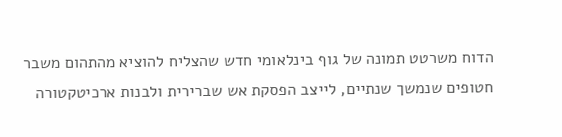הדוח משרטט תמונה של גוף בינלאומי חדש שהצליח להוציא מהתהום משבר חטופים שנמשך שנתיים, לייצב הפסקת אש שברירית ולבנות ארכיטקטורה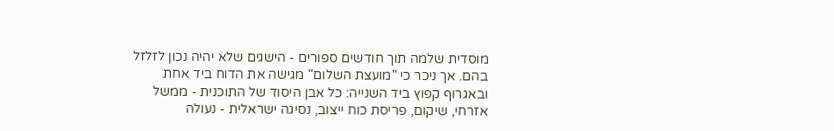מוסדית שלמה תוך חודשים ספורים - הישגים שלא יהיה נכון לזלזל בהם. אך ניכר כי "מועצת השלום" מגישה את הדוח ביד אחת ובאגרוף קפוץ ביד השנייה: כל אבן היסוד של התוכנית - ממשל אזרחי, שיקום, פריסת כוח ייצוב, נסיגה ישראלית - נעולה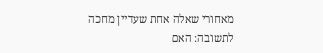מאחורי שאלה אחת שעדיין מחכה לתשובה: האם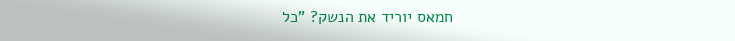חמאס יוריד את הנשק? "כל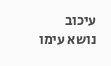עיכוב נושא עימו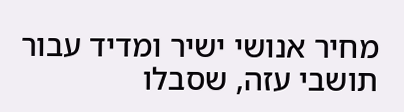מחיר אנושי ישיר ומדיד עבור תושבי עזה, שסבלו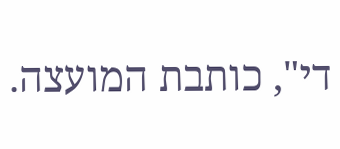די", כותבת המועצה.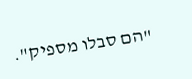"הם סבלו מספיק".